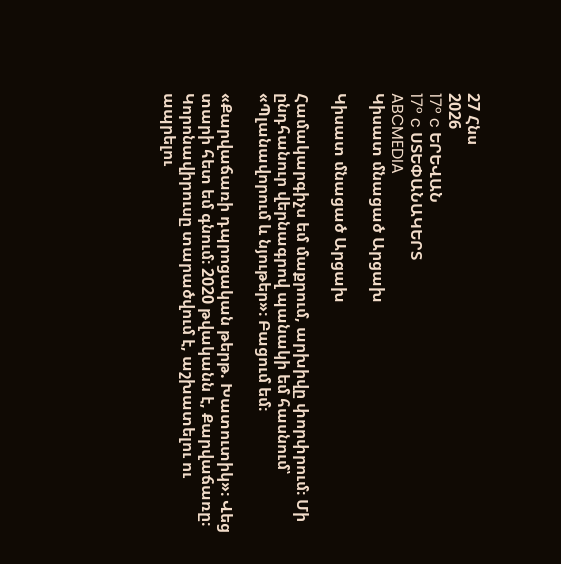27 Հնս
2026
17° c ԵՐԵՎԱՆ
17° c ՍՏԵՓԱՆԱԿԵՐՏ
ABCMEDIA
Կիսատ մնացած Արցախ

Կիսատ մնացած Արցախ

Համակարգիչս եմ մաքրում, արխիվը փորփրում։ Մի ընդհանուր վերնագրով պանակի եմ հասնում՝ «Պլանավորում և նյութեր»։ Բացում եմ։

«Քարվաճառի դպրոցական թերթ. Խատուտիկ»։ Վեց տարի հետ եմ գնում։ 2020 թվականն է, Քարվաճառը։ Կորոնավիրուսը տարածվում է, աշխատելու ու ապրելու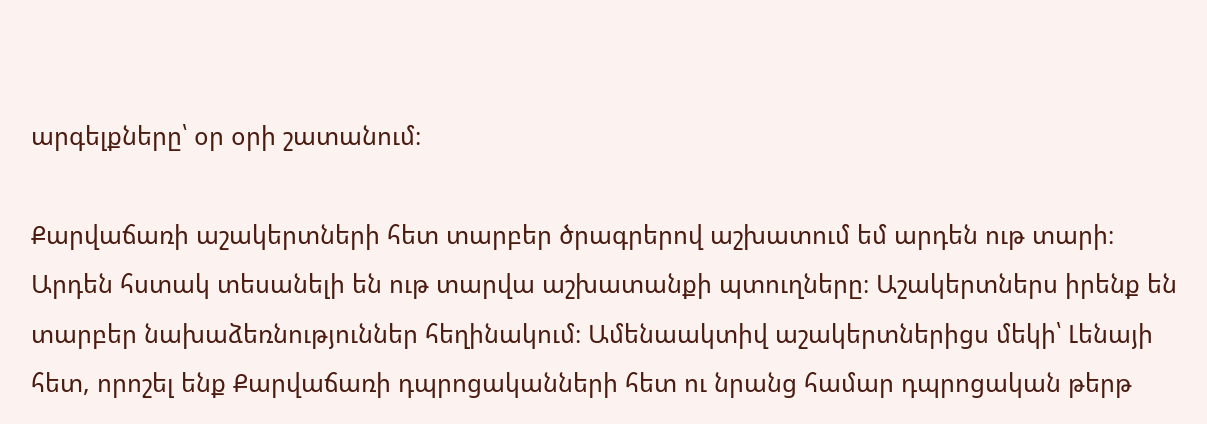արգելքները՝ օր օրի շատանում։

Քարվաճառի աշակերտների հետ տարբեր ծրագրերով աշխատում եմ արդեն ութ տարի։ Արդեն հստակ տեսանելի են ութ տարվա աշխատանքի պտուղները։ Աշակերտներս իրենք են տարբեր նախաձեռնություններ հեղինակում։ Ամենաակտիվ աշակերտներիցս մեկի՝ Լենայի հետ, որոշել ենք Քարվաճառի դպրոցականների հետ ու նրանց համար դպրոցական թերթ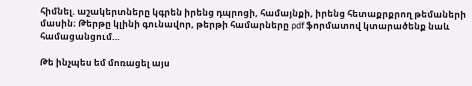հիմնել. աշակերտները կգրեն իրենց դպրոցի, համայնքի, իրենց հետաքրքրող թեմաների մասին։ Թերթը կլինի գունավոր, թերթի համարները pdf ֆորմատով կտարածենք նաև համացանցում…

Թե ինչպես եմ մոռացել այս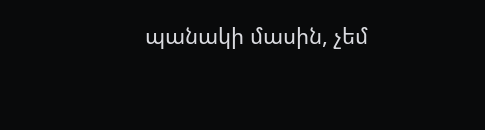պանակի մասին, չեմ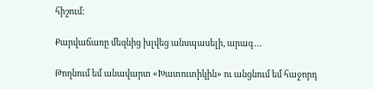հիշում։

Քարվաճառը մեզնից խլվեց անսպասելի, արագ…

Թողնում եմ անավարտ «Խատուտիկին» ու անցնում եմ հաջորդ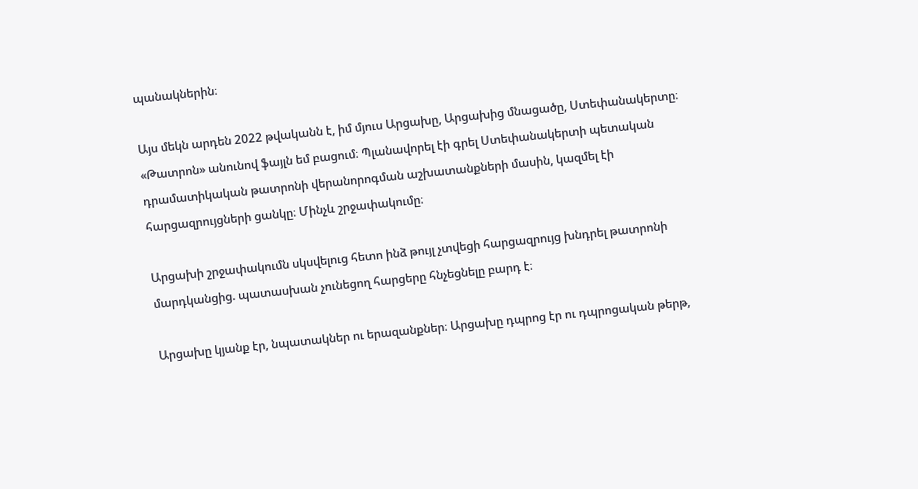պանակներին։

Այս մեկն արդեն 2022 թվականն է, իմ մյուս Արցախը, Արցախից մնացածը, Ստեփանակերտը։ «Թատրոն» անունով ֆայլն եմ բացում։ Պլանավորել էի գրել Ստեփանակերտի պետական դրամատիկական թատրոնի վերանորոգման աշխատանքների մասին, կազմել էի հարցազրույցների ցանկը։ Մինչև շրջափակումը։

Արցախի շրջափակումն սկսվելուց հետո ինձ թույլ չտվեցի հարցազրույց խնդրել թատրոնի մարդկանցից. պատասխան չունեցող հարցերը հնչեցնելը բարդ է։

Արցախը կյանք էր, նպատակներ ու երազանքներ։ Արցախը դպրոց էր ու դպրոցական թերթ,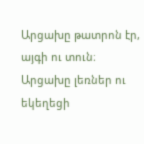Արցախը թատրոն էր, այգի ու տուն։ Արցախը լեռներ ու եկեղեցի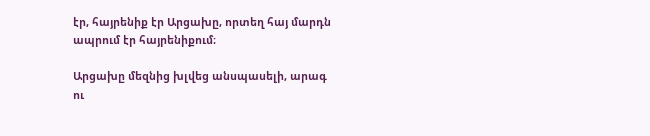էր, հայրենիք էր Արցախը, որտեղ հայ մարդն ապրում էր հայրենիքում։

Արցախը մեզնից խլվեց անսպասելի, արագ ու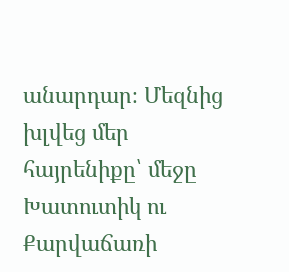անարդար։ Մեզնից խլվեց մեր հայրենիքը՝ մեջը Խատուտիկ ու Քարվաճառի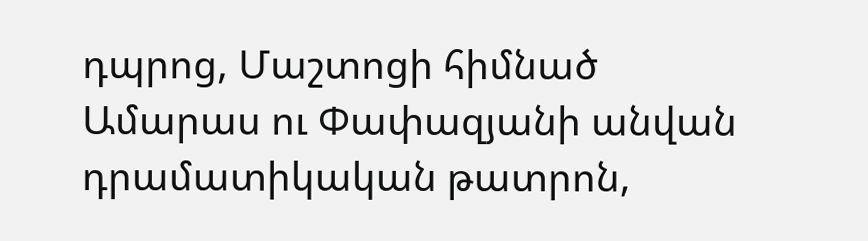դպրոց, Մաշտոցի հիմնած Ամարաս ու Փափազյանի անվան դրամատիկական թատրոն,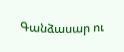Գանձասար ու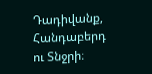Դադիվանք, Հանդաբերդ ու Տնջրի։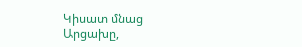Կիսատ մնաց Արցախը,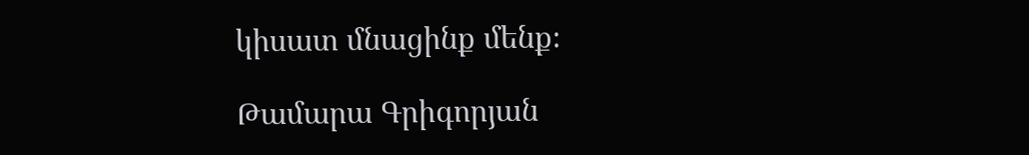կիսատ մնացինք մենք։

Թամարա Գրիգորյան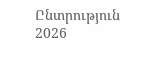Ընտրություն 2026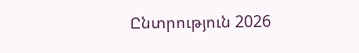Ընտրություն 2026